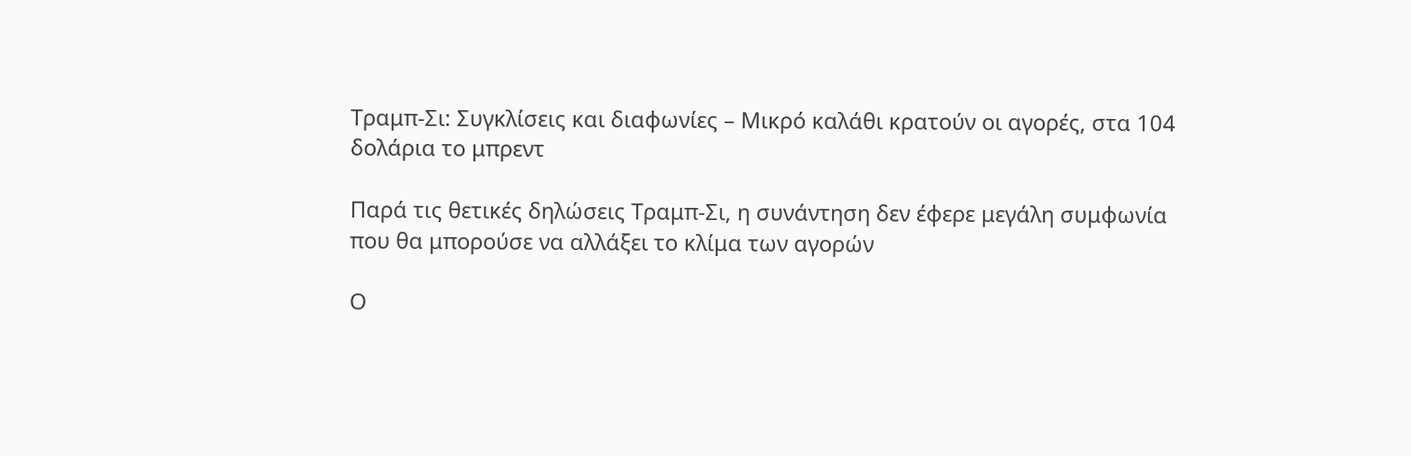Τραμπ-Σι: Συγκλίσεις και διαφωνίες – Μικρό καλάθι κρατούν οι αγορές, στα 104 δολάρια το μπρεντ

Παρά τις θετικές δηλώσεις Τραμπ-Σι, η συνάντηση δεν έφερε μεγάλη συμφωνία που θα μπορούσε να αλλάξει το κλίμα των αγορών

Ο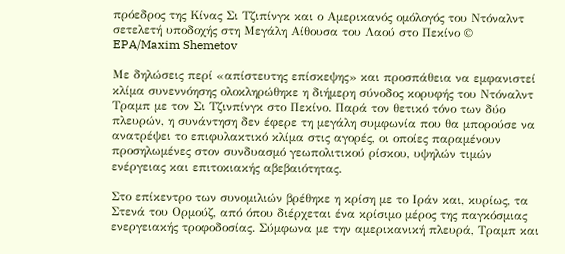πρόεδρος της Κίνας Σι Τζιπίνγκ και ο Αμερικανός ομόλογός του Ντόναλντ σετελετή υποδοχής στη Μεγάλη Αίθουσα του Λαού στο Πεκίνο © EPA/Maxim Shemetov

Με δηλώσεις περί «απίστευτης επίσκεψης» και προσπάθεια να εμφανιστεί κλίμα συνεννόησης ολοκληρώθηκε η διήμερη σύνοδος κορυφής του Ντόναλντ Τραμπ με τον Σι Τζινπίνγκ στο Πεκίνο. Παρά τον θετικό τόνο των δύο πλευρών, η συνάντηση δεν έφερε τη μεγάλη συμφωνία που θα μπορούσε να ανατρέψει το επιφυλακτικό κλίμα στις αγορές, οι οποίες παραμένουν προσηλωμένες στον συνδυασμό γεωπολιτικού ρίσκου, υψηλών τιμών ενέργειας και επιτοκιακής αβεβαιότητας.

Στο επίκεντρο των συνομιλιών βρέθηκε η κρίση με το Ιράν και, κυρίως, τα Στενά του Ορμούζ, από όπου διέρχεται ένα κρίσιμο μέρος της παγκόσμιας ενεργειακής τροφοδοσίας. Σύμφωνα με την αμερικανική πλευρά, Τραμπ και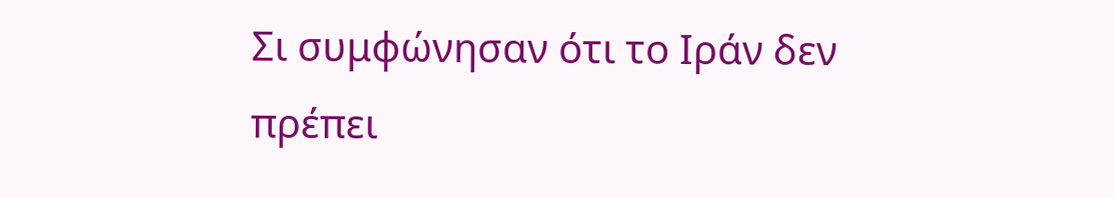Σι συμφώνησαν ότι το Ιράν δεν πρέπει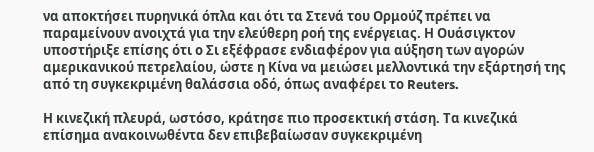να αποκτήσει πυρηνικά όπλα και ότι τα Στενά του Ορμούζ πρέπει να παραμείνουν ανοιχτά για την ελεύθερη ροή της ενέργειας. Η Ουάσιγκτον υποστήριξε επίσης ότι ο Σι εξέφρασε ενδιαφέρον για αύξηση των αγορών αμερικανικού πετρελαίου, ώστε η Κίνα να μειώσει μελλοντικά την εξάρτησή της από τη συγκεκριμένη θαλάσσια οδό, όπως αναφέρει το Reuters.

Η κινεζική πλευρά, ωστόσο, κράτησε πιο προσεκτική στάση. Τα κινεζικά επίσημα ανακοινωθέντα δεν επιβεβαίωσαν συγκεκριμένη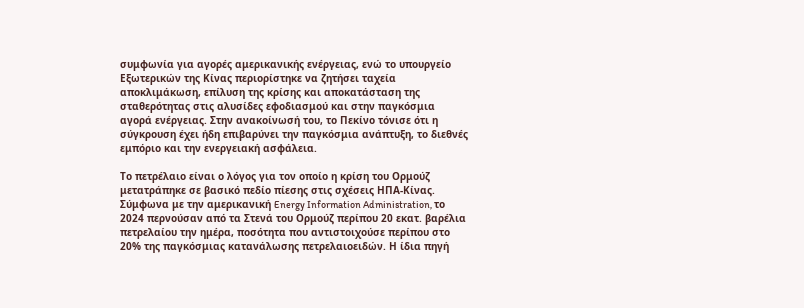συμφωνία για αγορές αμερικανικής ενέργειας, ενώ το υπουργείο Εξωτερικών της Κίνας περιορίστηκε να ζητήσει ταχεία αποκλιμάκωση, επίλυση της κρίσης και αποκατάσταση της σταθερότητας στις αλυσίδες εφοδιασμού και στην παγκόσμια αγορά ενέργειας. Στην ανακοίνωσή του, το Πεκίνο τόνισε ότι η σύγκρουση έχει ήδη επιβαρύνει την παγκόσμια ανάπτυξη, το διεθνές εμπόριο και την ενεργειακή ασφάλεια.

Το πετρέλαιο είναι ο λόγος για τον οποίο η κρίση του Ορμούζ μετατράπηκε σε βασικό πεδίο πίεσης στις σχέσεις ΗΠΑ-Κίνας. Σύμφωνα με την αμερικανική Energy Information Administration, το 2024 περνούσαν από τα Στενά του Ορμούζ περίπου 20 εκατ. βαρέλια πετρελαίου την ημέρα, ποσότητα που αντιστοιχούσε περίπου στο 20% της παγκόσμιας κατανάλωσης πετρελαιοειδών. Η ίδια πηγή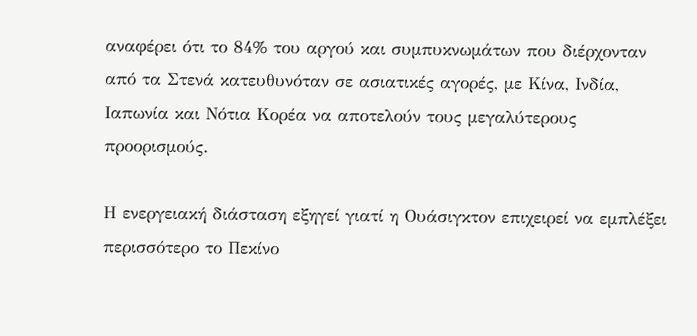αναφέρει ότι το 84% του αργού και συμπυκνωμάτων που διέρχονταν από τα Στενά κατευθυνόταν σε ασιατικές αγορές, με Κίνα, Ινδία, Ιαπωνία και Νότια Κορέα να αποτελούν τους μεγαλύτερους προορισμούς.

Η ενεργειακή διάσταση εξηγεί γιατί η Ουάσιγκτον επιχειρεί να εμπλέξει περισσότερο το Πεκίνο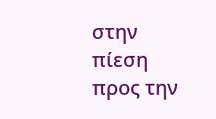στην πίεση προς την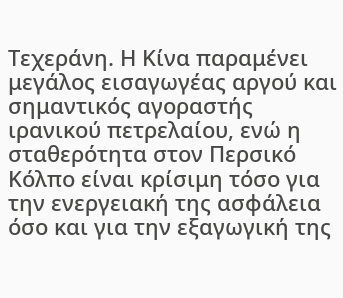Τεχεράνη. Η Κίνα παραμένει μεγάλος εισαγωγέας αργού και σημαντικός αγοραστής ιρανικού πετρελαίου, ενώ η σταθερότητα στον Περσικό Κόλπο είναι κρίσιμη τόσο για την ενεργειακή της ασφάλεια όσο και για την εξαγωγική της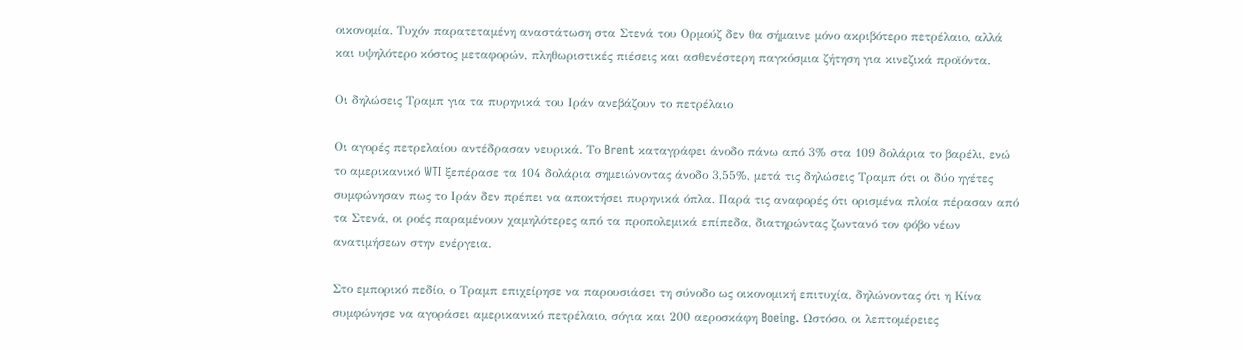οικονομία. Τυχόν παρατεταμένη αναστάτωση στα Στενά του Ορμούζ δεν θα σήμαινε μόνο ακριβότερο πετρέλαιο, αλλά και υψηλότερο κόστος μεταφορών, πληθωριστικές πιέσεις και ασθενέστερη παγκόσμια ζήτηση για κινεζικά προϊόντα.

Οι δηλώσεις Τραμπ για τα πυρηνικά του Ιράν ανεβάζουν το πετρέλαιο

Οι αγορές πετρελαίου αντέδρασαν νευρικά. Το Brent καταγράφει άνοδο πάνω από 3% στα 109 δολάρια το βαρέλι, ενώ το αμερικανικό WTI ξεπέρασε τα 104 δολάρια σημειώνοντας άνοδο 3,55%, μετά τις δηλώσεις Τραμπ ότι οι δύο ηγέτες συμφώνησαν πως το Ιράν δεν πρέπει να αποκτήσει πυρηνικά όπλα. Παρά τις αναφορές ότι ορισμένα πλοία πέρασαν από τα Στενά, οι ροές παραμένουν χαμηλότερες από τα προπολεμικά επίπεδα, διατηρώντας ζωντανό τον φόβο νέων ανατιμήσεων στην ενέργεια.

Στο εμπορικό πεδίο, ο Τραμπ επιχείρησε να παρουσιάσει τη σύνοδο ως οικονομική επιτυχία, δηλώνοντας ότι η Κίνα συμφώνησε να αγοράσει αμερικανικό πετρέλαιο, σόγια και 200 αεροσκάφη Boeing. Ωστόσο, οι λεπτομέρειες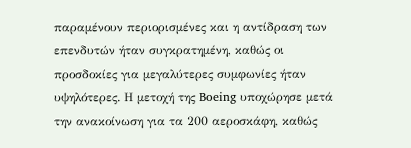παραμένουν περιορισμένες και η αντίδραση των επενδυτών ήταν συγκρατημένη, καθώς οι προσδοκίες για μεγαλύτερες συμφωνίες ήταν υψηλότερες. Η μετοχή της Boeing υποχώρησε μετά την ανακοίνωση για τα 200 αεροσκάφη, καθώς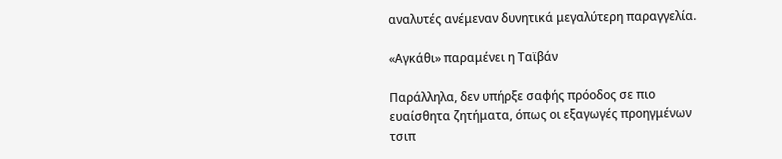αναλυτές ανέμεναν δυνητικά μεγαλύτερη παραγγελία.

«Αγκάθι» παραμένει η Ταϊβάν

Παράλληλα, δεν υπήρξε σαφής πρόοδος σε πιο ευαίσθητα ζητήματα, όπως οι εξαγωγές προηγμένων τσιπ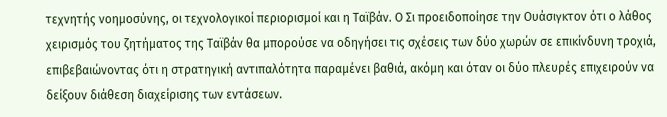τεχνητής νοημοσύνης, οι τεχνολογικοί περιορισμοί και η Ταϊβάν. Ο Σι προειδοποίησε την Ουάσιγκτον ότι ο λάθος χειρισμός του ζητήματος της Ταϊβάν θα μπορούσε να οδηγήσει τις σχέσεις των δύο χωρών σε επικίνδυνη τροχιά, επιβεβαιώνοντας ότι η στρατηγική αντιπαλότητα παραμένει βαθιά, ακόμη και όταν οι δύο πλευρές επιχειρούν να δείξουν διάθεση διαχείρισης των εντάσεων.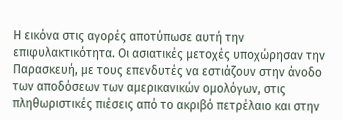Η εικόνα στις αγορές αποτύπωσε αυτή την επιφυλακτικότητα. Οι ασιατικές μετοχές υποχώρησαν την Παρασκευή, με τους επενδυτές να εστιάζουν στην άνοδο των αποδόσεων των αμερικανικών ομολόγων, στις πληθωριστικές πιέσεις από το ακριβό πετρέλαιο και στην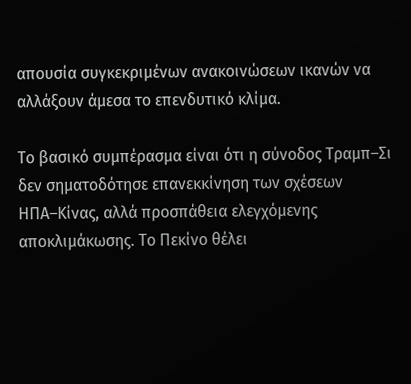απουσία συγκεκριμένων ανακοινώσεων ικανών να αλλάξουν άμεσα το επενδυτικό κλίμα.

Το βασικό συμπέρασμα είναι ότι η σύνοδος Τραμπ–Σι δεν σηματοδότησε επανεκκίνηση των σχέσεων ΗΠΑ–Κίνας, αλλά προσπάθεια ελεγχόμενης αποκλιμάκωσης. Το Πεκίνο θέλει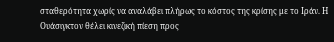σταθερότητα χωρίς να αναλάβει πλήρως το κόστος της κρίσης με το Ιράν. Η Ουάσιγκτον θέλει κινεζική πίεση προς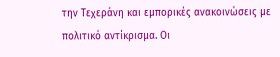την Τεχεράνη και εμπορικές ανακοινώσεις με πολιτικό αντίκρισμα. Οι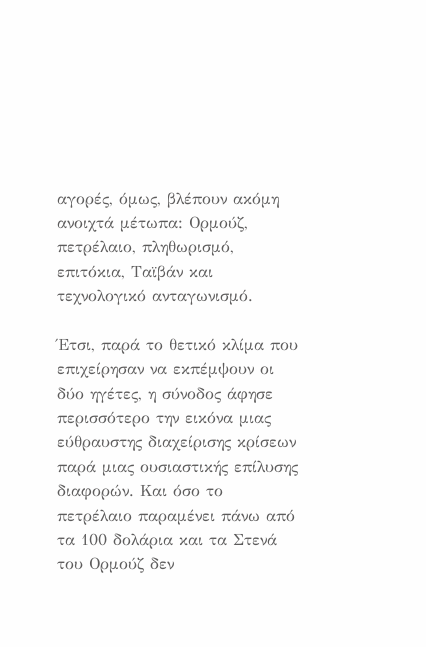αγορές, όμως, βλέπουν ακόμη ανοιχτά μέτωπα: Ορμούζ, πετρέλαιο, πληθωρισμό, επιτόκια, Ταϊβάν και τεχνολογικό ανταγωνισμό.

Έτσι, παρά το θετικό κλίμα που επιχείρησαν να εκπέμψουν οι δύο ηγέτες, η σύνοδος άφησε περισσότερο την εικόνα μιας εύθραυστης διαχείρισης κρίσεων παρά μιας ουσιαστικής επίλυσης διαφορών. Και όσο το πετρέλαιο παραμένει πάνω από τα 100 δολάρια και τα Στενά του Ορμούζ δεν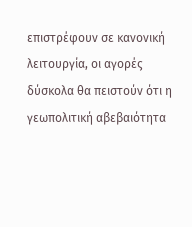επιστρέφουν σε κανονική λειτουργία, οι αγορές δύσκολα θα πειστούν ότι η γεωπολιτική αβεβαιότητα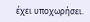έχει υποχωρήσει.